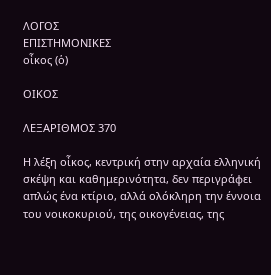ΛΟΓΟΣ
ΕΠΙΣΤΗΜΟΝΙΚΕΣ
οἶκος (ὁ)

ΟΙΚΟΣ

ΛΕΞΑΡΙΘΜΟΣ 370

Η λέξη οἶκος, κεντρική στην αρχαία ελληνική σκέψη και καθημερινότητα, δεν περιγράφει απλώς ένα κτίριο, αλλά ολόκληρη την έννοια του νοικοκυριού, της οικογένειας, της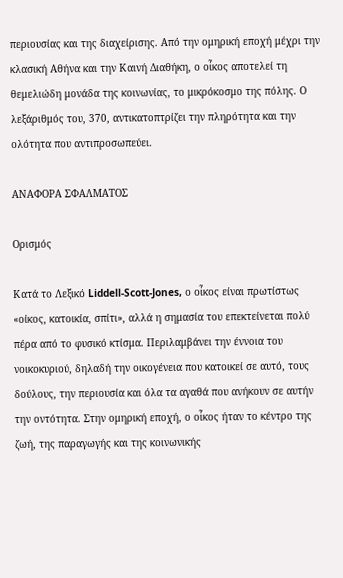περιουσίας και της διαχείρισης. Από την ομηρική εποχή μέχρι την κλασική Αθήνα και την Καινή Διαθήκη, ο οἶκος αποτελεί τη θεμελιώδη μονάδα της κοινωνίας, το μικρόκοσμο της πόλης. Ο λεξάριθμός του, 370, αντικατοπτρίζει την πληρότητα και την ολότητα που αντιπροσωπεύει.

ΑΝΑΦΟΡΑ ΣΦΑΛΜΑΤΟΣ

Ορισμός

Κατά το Λεξικό Liddell-Scott-Jones, ο οἶκος είναι πρωτίστως «οίκος, κατοικία, σπίτι», αλλά η σημασία του επεκτείνεται πολύ πέρα από το φυσικό κτίσμα. Περιλαμβάνει την έννοια του νοικοκυριού, δηλαδή την οικογένεια που κατοικεί σε αυτό, τους δούλους, την περιουσία και όλα τα αγαθά που ανήκουν σε αυτήν την οντότητα. Στην ομηρική εποχή, ο οἶκος ήταν το κέντρο της ζωή, της παραγωγής και της κοινωνικής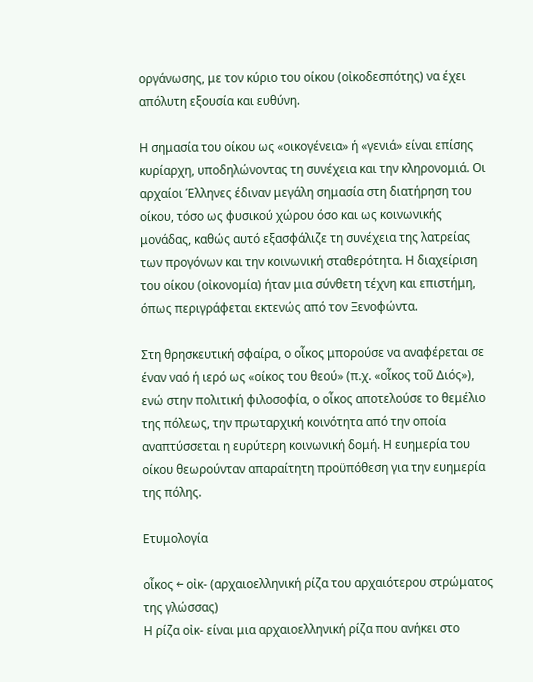οργάνωσης, με τον κύριο του οίκου (οἰκοδεσπότης) να έχει απόλυτη εξουσία και ευθύνη.

Η σημασία του οίκου ως «οικογένεια» ή «γενιά» είναι επίσης κυρίαρχη, υποδηλώνοντας τη συνέχεια και την κληρονομιά. Οι αρχαίοι Έλληνες έδιναν μεγάλη σημασία στη διατήρηση του οίκου, τόσο ως φυσικού χώρου όσο και ως κοινωνικής μονάδας, καθώς αυτό εξασφάλιζε τη συνέχεια της λατρείας των προγόνων και την κοινωνική σταθερότητα. Η διαχείριση του οίκου (οἰκονομία) ήταν μια σύνθετη τέχνη και επιστήμη, όπως περιγράφεται εκτενώς από τον Ξενοφώντα.

Στη θρησκευτική σφαίρα, ο οἶκος μπορούσε να αναφέρεται σε έναν ναό ή ιερό ως «οίκος του θεού» (π.χ. «οἶκος τοῦ Διός»), ενώ στην πολιτική φιλοσοφία, ο οἶκος αποτελούσε το θεμέλιο της πόλεως, την πρωταρχική κοινότητα από την οποία αναπτύσσεται η ευρύτερη κοινωνική δομή. Η ευημερία του οίκου θεωρούνταν απαραίτητη προϋπόθεση για την ευημερία της πόλης.

Ετυμολογία

οἶκος ← οἰκ- (αρχαιοελληνική ρίζα του αρχαιότερου στρώματος της γλώσσας)
Η ρίζα οἰκ- είναι μια αρχαιοελληνική ρίζα που ανήκει στο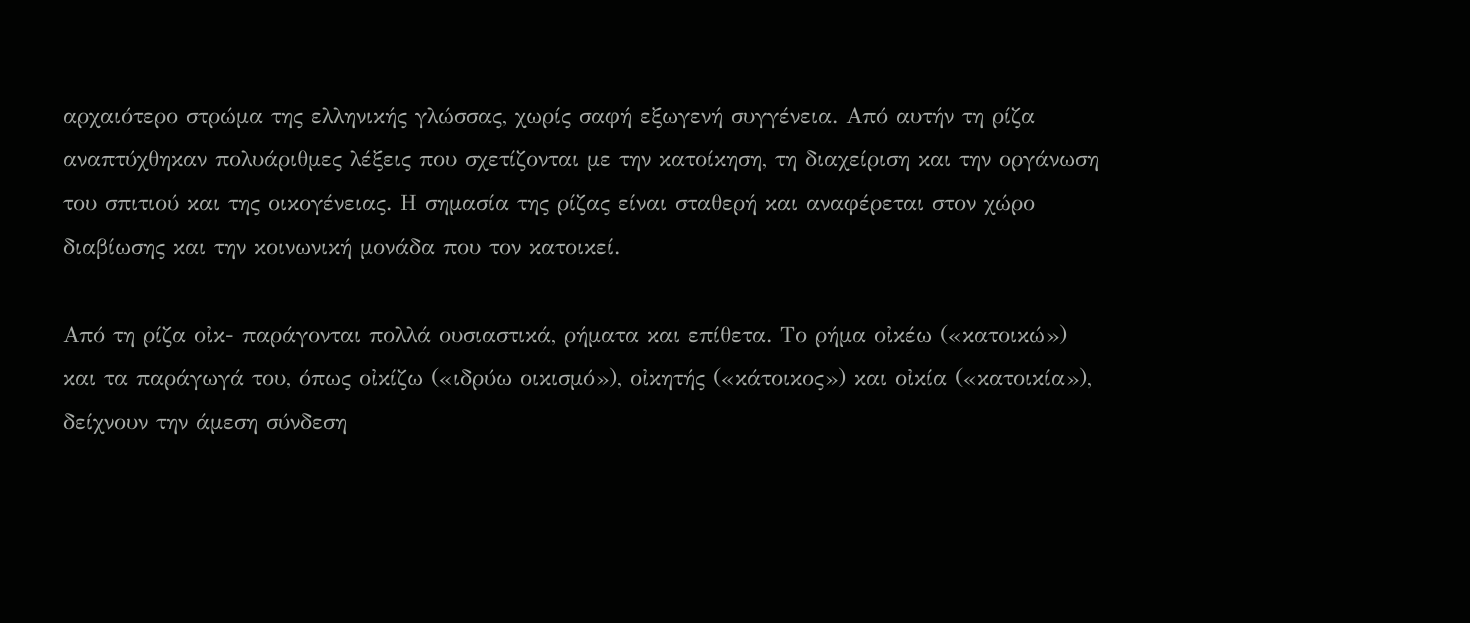αρχαιότερο στρώμα της ελληνικής γλώσσας, χωρίς σαφή εξωγενή συγγένεια. Από αυτήν τη ρίζα αναπτύχθηκαν πολυάριθμες λέξεις που σχετίζονται με την κατοίκηση, τη διαχείριση και την οργάνωση του σπιτιού και της οικογένειας. Η σημασία της ρίζας είναι σταθερή και αναφέρεται στον χώρο διαβίωσης και την κοινωνική μονάδα που τον κατοικεί.

Από τη ρίζα οἰκ- παράγονται πολλά ουσιαστικά, ρήματα και επίθετα. Το ρήμα οἰκέω («κατοικώ») και τα παράγωγά του, όπως οἰκίζω («ιδρύω οικισμό»), οἰκητής («κάτοικος») και οἰκία («κατοικία»), δείχνουν την άμεση σύνδεση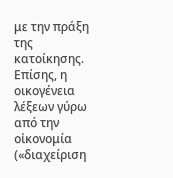με την πράξη της κατοίκησης. Επίσης, η οικογένεια λέξεων γύρω από την οἰκονομία («διαχείριση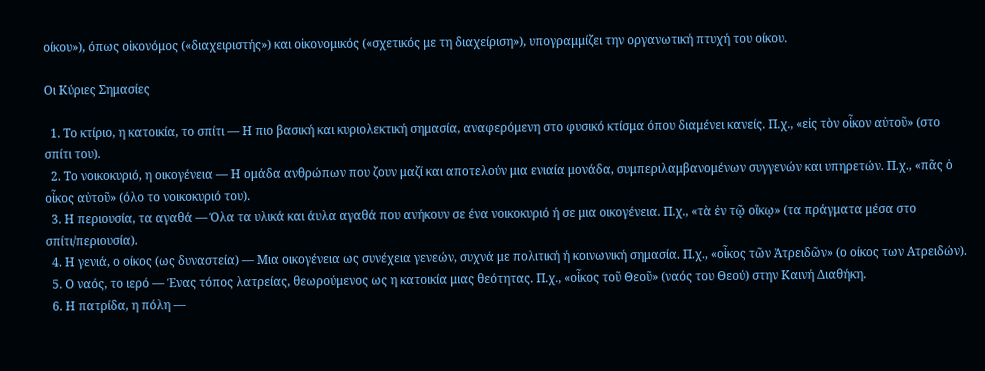οίκου»), όπως οἰκονόμος («διαχειριστής») και οἰκονομικός («σχετικός με τη διαχείριση»), υπογραμμίζει την οργανωτική πτυχή του οίκου.

Οι Κύριες Σημασίες

  1. Το κτίριο, η κατοικία, το σπίτι — Η πιο βασική και κυριολεκτική σημασία, αναφερόμενη στο φυσικό κτίσμα όπου διαμένει κανείς. Π.χ., «εἰς τὸν οἶκον αὐτοῦ» (στο σπίτι του).
  2. Το νοικοκυριό, η οικογένεια — Η ομάδα ανθρώπων που ζουν μαζί και αποτελούν μια ενιαία μονάδα, συμπεριλαμβανομένων συγγενών και υπηρετών. Π.χ., «πᾶς ὁ οἶκος αὐτοῦ» (όλο το νοικοκυριό του).
  3. Η περιουσία, τα αγαθά — Όλα τα υλικά και άυλα αγαθά που ανήκουν σε ένα νοικοκυριό ή σε μια οικογένεια. Π.χ., «τὰ ἐν τῷ οἴκῳ» (τα πράγματα μέσα στο σπίτι/περιουσία).
  4. Η γενιά, ο οίκος (ως δυναστεία) — Μια οικογένεια ως συνέχεια γενεών, συχνά με πολιτική ή κοινωνική σημασία. Π.χ., «οἶκος τῶν Ἀτρειδῶν» (ο οίκος των Ατρειδών).
  5. Ο ναός, το ιερό — Ένας τόπος λατρείας, θεωρούμενος ως η κατοικία μιας θεότητας. Π.χ., «οἶκος τοῦ Θεοῦ» (ναός του Θεού) στην Καινή Διαθήκη.
  6. Η πατρίδα, η πόλη —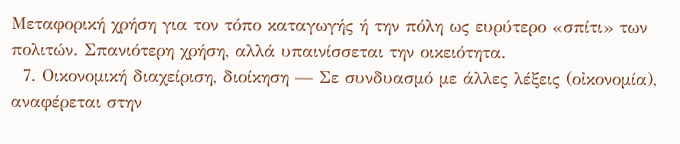Μεταφορική χρήση για τον τόπο καταγωγής ή την πόλη ως ευρύτερο «σπίτι» των πολιτών. Σπανιότερη χρήση, αλλά υπαινίσσεται την οικειότητα.
  7. Οικονομική διαχείριση, διοίκηση — Σε συνδυασμό με άλλες λέξεις (οἰκονομία), αναφέρεται στην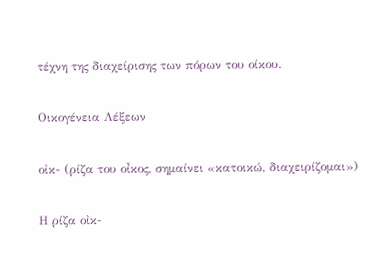τέχνη της διαχείρισης των πόρων του οίκου.

Οικογένεια Λέξεων

οἰκ- (ρίζα του οἶκος, σημαίνει «κατοικώ, διαχειρίζομαι»)

Η ρίζα οἰκ-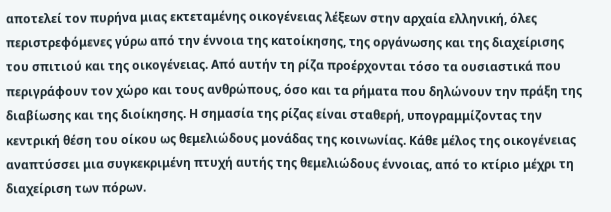αποτελεί τον πυρήνα μιας εκτεταμένης οικογένειας λέξεων στην αρχαία ελληνική, όλες περιστρεφόμενες γύρω από την έννοια της κατοίκησης, της οργάνωσης και της διαχείρισης του σπιτιού και της οικογένειας. Από αυτήν τη ρίζα προέρχονται τόσο τα ουσιαστικά που περιγράφουν τον χώρο και τους ανθρώπους, όσο και τα ρήματα που δηλώνουν την πράξη της διαβίωσης και της διοίκησης. Η σημασία της ρίζας είναι σταθερή, υπογραμμίζοντας την κεντρική θέση του οίκου ως θεμελιώδους μονάδας της κοινωνίας. Κάθε μέλος της οικογένειας αναπτύσσει μια συγκεκριμένη πτυχή αυτής της θεμελιώδους έννοιας, από το κτίριο μέχρι τη διαχείριση των πόρων.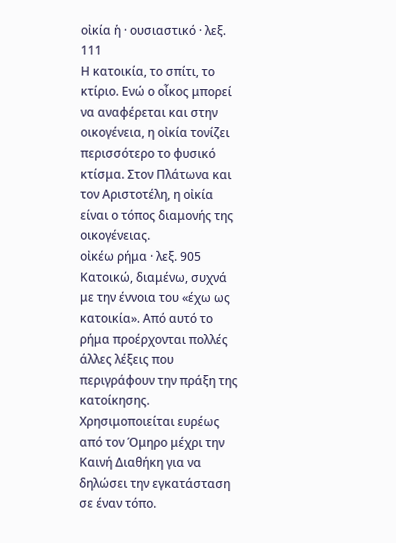οἰκία ἡ · ουσιαστικό · λεξ. 111
Η κατοικία, το σπίτι, το κτίριο. Ενώ ο οἶκος μπορεί να αναφέρεται και στην οικογένεια, η οἰκία τονίζει περισσότερο το φυσικό κτίσμα. Στον Πλάτωνα και τον Αριστοτέλη, η οἰκία είναι ο τόπος διαμονής της οικογένειας.
οἰκέω ρήμα · λεξ. 905
Κατοικώ, διαμένω, συχνά με την έννοια του «έχω ως κατοικία». Από αυτό το ρήμα προέρχονται πολλές άλλες λέξεις που περιγράφουν την πράξη της κατοίκησης. Χρησιμοποιείται ευρέως από τον Όμηρο μέχρι την Καινή Διαθήκη για να δηλώσει την εγκατάσταση σε έναν τόπο.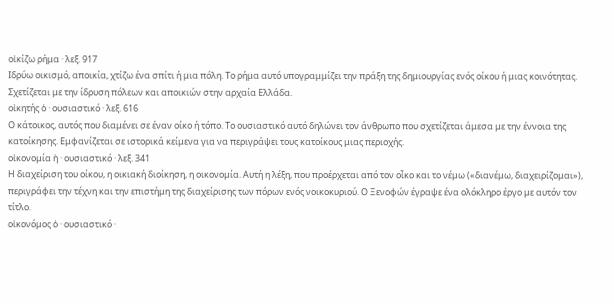οἰκίζω ρήμα · λεξ. 917
Ιδρύω οικισμό, αποικία, χτίζω ένα σπίτι ή μια πόλη. Το ρήμα αυτό υπογραμμίζει την πράξη της δημιουργίας ενός οίκου ή μιας κοινότητας. Σχετίζεται με την ίδρυση πόλεων και αποικιών στην αρχαία Ελλάδα.
οἰκητής ὁ · ουσιαστικό · λεξ. 616
Ο κάτοικος, αυτός που διαμένει σε έναν οίκο ή τόπο. Το ουσιαστικό αυτό δηλώνει τον άνθρωπο που σχετίζεται άμεσα με την έννοια της κατοίκησης. Εμφανίζεται σε ιστορικά κείμενα για να περιγράψει τους κατοίκους μιας περιοχής.
οἰκονομία ἡ · ουσιαστικό · λεξ. 341
Η διαχείριση του οίκου, η οικιακή διοίκηση, η οικονομία. Αυτή η λέξη, που προέρχεται από τον οἶκο και το νέμω («διανέμω, διαχειρίζομαι»), περιγράφει την τέχνη και την επιστήμη της διαχείρισης των πόρων ενός νοικοκυριού. Ο Ξενοφών έγραψε ένα ολόκληρο έργο με αυτόν τον τίτλο.
οἰκονόμος ὁ · ουσιαστικό ·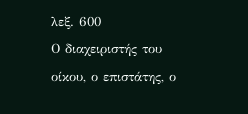λεξ. 600
Ο διαχειριστής του οίκου, ο επιστάτης, ο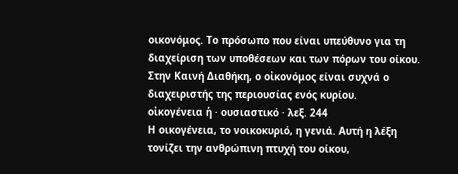οικονόμος. Το πρόσωπο που είναι υπεύθυνο για τη διαχείριση των υποθέσεων και των πόρων του οίκου. Στην Καινή Διαθήκη, ο οἰκονόμος είναι συχνά ο διαχειριστής της περιουσίας ενός κυρίου.
οἰκογένεια ἡ · ουσιαστικό · λεξ. 244
Η οικογένεια, το νοικοκυριό, η γενιά. Αυτή η λέξη τονίζει την ανθρώπινη πτυχή του οίκου,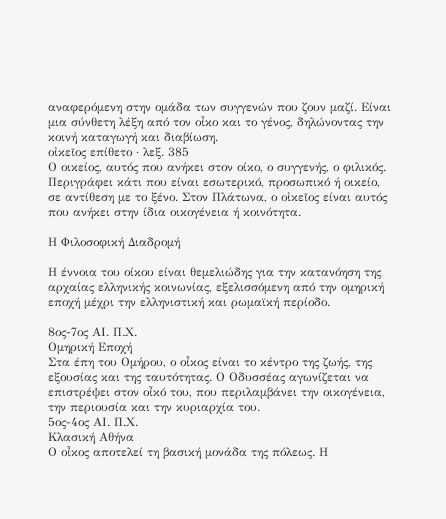αναφερόμενη στην ομάδα των συγγενών που ζουν μαζί. Είναι μια σύνθετη λέξη από τον οἶκο και το γένος, δηλώνοντας την κοινή καταγωγή και διαβίωση.
οἰκεῖος επίθετο · λεξ. 385
Ο οικείος, αυτός που ανήκει στον οίκο, ο συγγενής, ο φιλικός. Περιγράφει κάτι που είναι εσωτερικό, προσωπικό ή οικείο, σε αντίθεση με το ξένο. Στον Πλάτωνα, ο οἰκεῖος είναι αυτός που ανήκει στην ίδια οικογένεια ή κοινότητα.

Η Φιλοσοφική Διαδρομή

Η έννοια του οίκου είναι θεμελιώδης για την κατανόηση της αρχαίας ελληνικής κοινωνίας, εξελισσόμενη από την ομηρική εποχή μέχρι την ελληνιστική και ρωμαϊκή περίοδο.

8ος-7ος ΑΙ. Π.Χ.
Ομηρική Εποχή
Στα έπη του Ομήρου, ο οἶκος είναι το κέντρο της ζωής, της εξουσίας και της ταυτότητας. Ο Οδυσσέας αγωνίζεται να επιστρέψει στον οἶκό του, που περιλαμβάνει την οικογένεια, την περιουσία και την κυριαρχία του.
5ος-4ος ΑΙ. Π.Χ.
Κλασική Αθήνα
Ο οἶκος αποτελεί τη βασική μονάδα της πόλεως. Η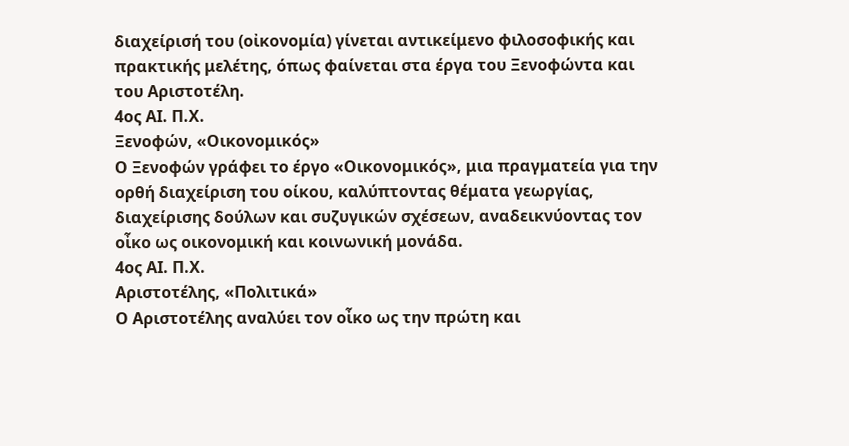διαχείρισή του (οἰκονομία) γίνεται αντικείμενο φιλοσοφικής και πρακτικής μελέτης, όπως φαίνεται στα έργα του Ξενοφώντα και του Αριστοτέλη.
4ος ΑΙ. Π.Χ.
Ξενοφών, «Οικονομικός»
Ο Ξενοφών γράφει το έργο «Οικονομικός», μια πραγματεία για την ορθή διαχείριση του οίκου, καλύπτοντας θέματα γεωργίας, διαχείρισης δούλων και συζυγικών σχέσεων, αναδεικνύοντας τον οἶκο ως οικονομική και κοινωνική μονάδα.
4ος ΑΙ. Π.Χ.
Αριστοτέλης, «Πολιτικά»
Ο Αριστοτέλης αναλύει τον οἶκο ως την πρώτη και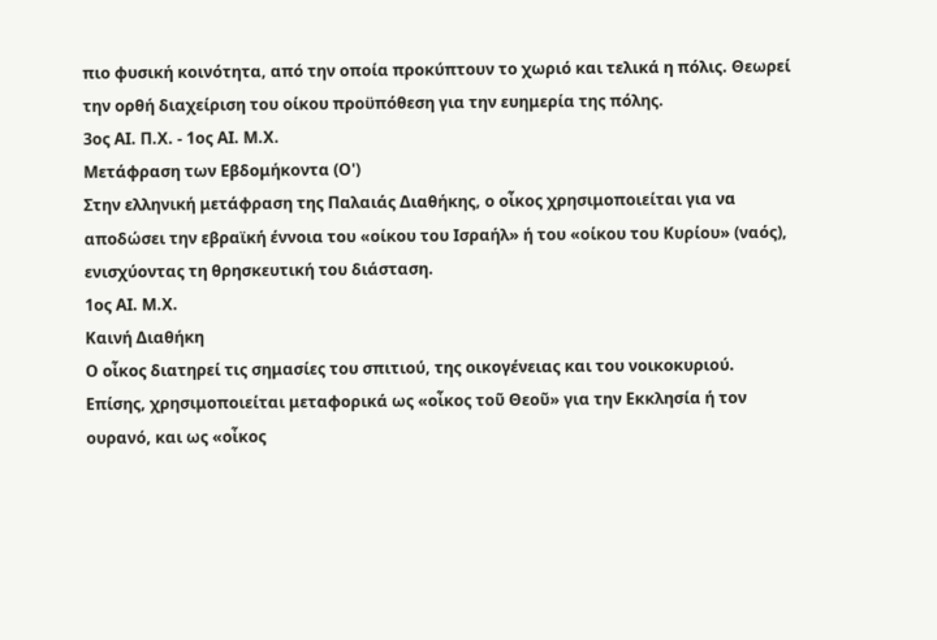πιο φυσική κοινότητα, από την οποία προκύπτουν το χωριό και τελικά η πόλις. Θεωρεί την ορθή διαχείριση του οίκου προϋπόθεση για την ευημερία της πόλης.
3ος ΑΙ. Π.Χ. - 1ος ΑΙ. Μ.Χ.
Μετάφραση των Εβδομήκοντα (Ο')
Στην ελληνική μετάφραση της Παλαιάς Διαθήκης, ο οἶκος χρησιμοποιείται για να αποδώσει την εβραϊκή έννοια του «οίκου του Ισραήλ» ή του «οίκου του Κυρίου» (ναός), ενισχύοντας τη θρησκευτική του διάσταση.
1ος ΑΙ. Μ.Χ.
Καινή Διαθήκη
Ο οἶκος διατηρεί τις σημασίες του σπιτιού, της οικογένειας και του νοικοκυριού. Επίσης, χρησιμοποιείται μεταφορικά ως «οἶκος τοῦ Θεοῦ» για την Εκκλησία ή τον ουρανό, και ως «οἶκος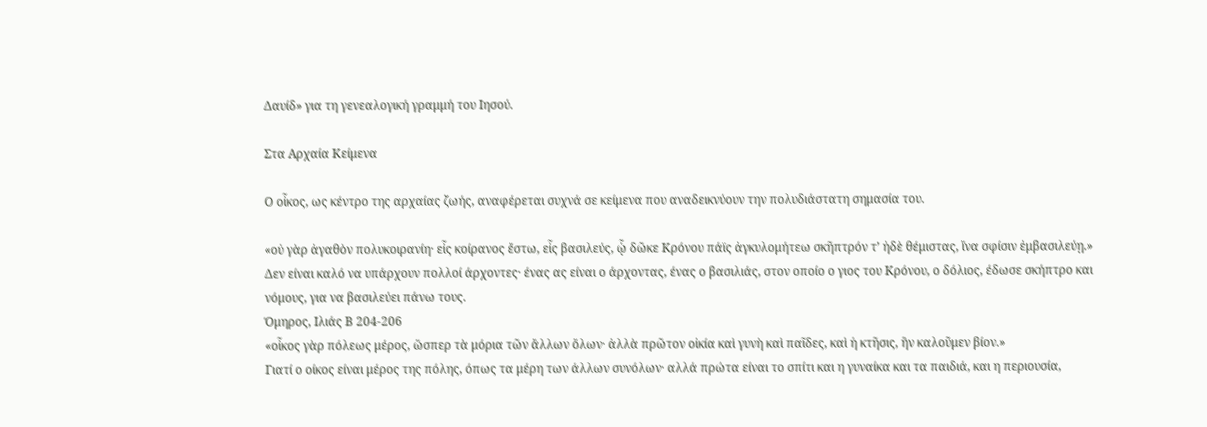Δαυίδ» για τη γενεαλογική γραμμή του Ιησού.

Στα Αρχαία Κείμενα

Ο οἶκος, ως κέντρο της αρχαίας ζωής, αναφέρεται συχνά σε κείμενα που αναδεικνύουν την πολυδιάστατη σημασία του.

«οὐ γὰρ ἀγαθὸν πολυκοιρανίη· εἷς κοίρανος ἔστω, εἷς βασιλεύς, ᾧ δῶκε Κρόνου πάϊς ἀγκυλομήτεω σκῆπτρόν τ’ ἠδὲ θέμιστας, ἵνα σφίσιν ἐμβασιλεύῃ.»
Δεν είναι καλό να υπάρχουν πολλοί άρχοντες· ένας ας είναι ο άρχοντας, ένας ο βασιλιάς, στον οποίο ο γιος του Κρόνου, ο δόλιος, έδωσε σκήπτρο και νόμους, για να βασιλεύει πάνω τους.
Όμηρος, Ιλιάς Β 204-206
«οἶκος γὰρ πόλεως μέρος, ὥσπερ τὰ μόρια τῶν ἄλλων ὅλων· ἀλλὰ πρῶτον οἰκία καὶ γυνὴ καὶ παῖδες, καὶ ἡ κτῆσις, ἣν καλοῦμεν βίον.»
Γιατί ο οίκος είναι μέρος της πόλης, όπως τα μέρη των άλλων συνόλων· αλλά πρώτα είναι το σπίτι και η γυναίκα και τα παιδιά, και η περιουσία,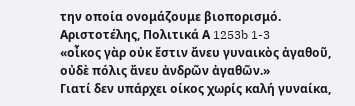την οποία ονομάζουμε βιοπορισμό.
Αριστοτέλης, Πολιτικά Α 1253b 1-3
«οἶκος γὰρ οὐκ ἔστιν ἄνευ γυναικὸς ἀγαθοῦ, οὐδὲ πόλις ἄνευ ἀνδρῶν ἀγαθῶν.»
Γιατί δεν υπάρχει οίκος χωρίς καλή γυναίκα,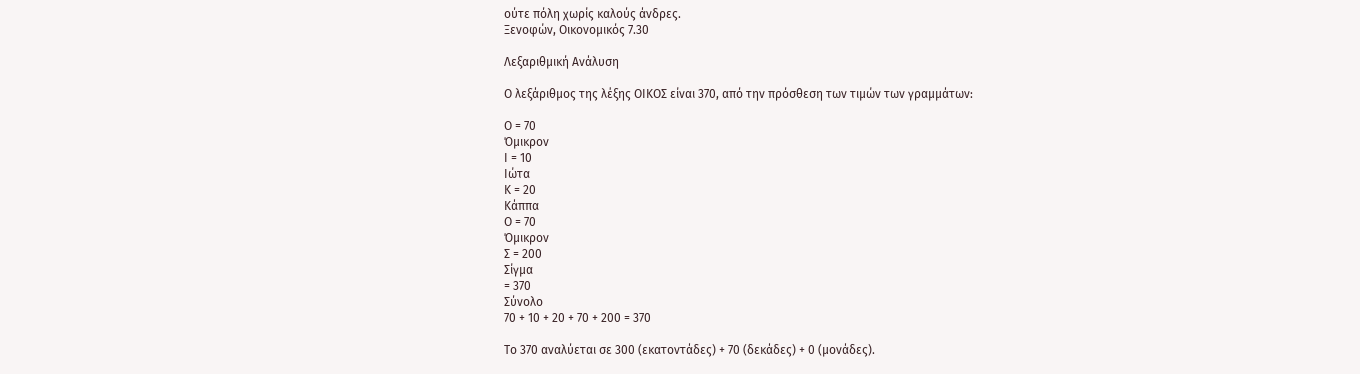ούτε πόλη χωρίς καλούς άνδρες.
Ξενοφών, Οικονομικός 7.30

Λεξαριθμική Ανάλυση

Ο λεξάριθμος της λέξης ΟΙΚΟΣ είναι 370, από την πρόσθεση των τιμών των γραμμάτων:

Ο = 70
Όμικρον
Ι = 10
Ιώτα
Κ = 20
Κάππα
Ο = 70
Όμικρον
Σ = 200
Σίγμα
= 370
Σύνολο
70 + 10 + 20 + 70 + 200 = 370

Το 370 αναλύεται σε 300 (εκατοντάδες) + 70 (δεκάδες) + 0 (μονάδες).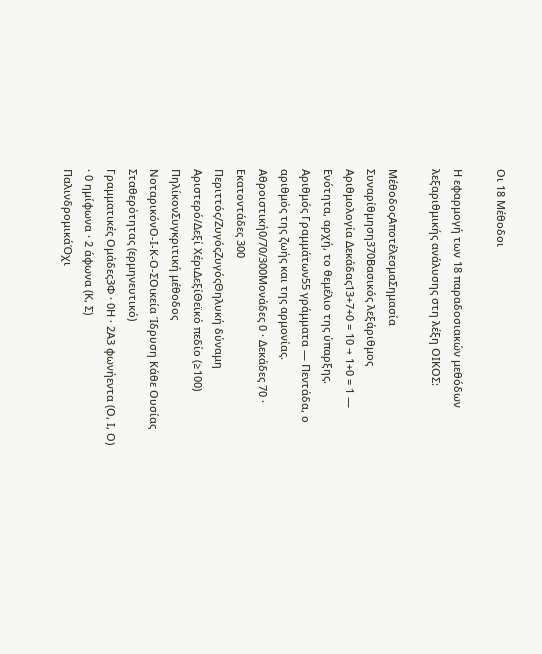Οι 18 Μέθοδοι

Η εφαρμογή των 18 παραδοσιακών μεθόδων λεξαριθμικής ανάλυσης στη λέξη ΟΙΚΟΣ:

ΜέθοδοςΑποτέλεσμαΣημασία
Συναρίθμηση370Βασικός λεξάριθμος
Αριθμολογία Δεκάδας13+7+0 = 10 → 1+0 = 1 — Ενότητα, αρχή, το θεμέλιο της ύπαρξης.
Αριθμός Γραμμάτων55 γράμματα — Πεντάδα, ο αριθμός της ζωής και της αρμονίας.
Αθροιστική0/70/300Μονάδες 0 · Δεκάδες 70 · Εκατοντάδες 300
Περιττός/ΖυγόςΖυγόςΘηλυκή δύναμη
Αριστερό/Δεξί ΧέριΔεξίΘεϊκό πεδίο (≥100)
ΠηλίκονΣυγκριτική μέθοδος
ΝοταρικόνΟ-Ι-Κ-Ο-ΣΟικεία Ίδρυση Κάθε Ουσίας Σταθερότητας (ερμηνευτικό)
Γραμματικές Ομάδες3Φ · 0Η · 2Α3 φωνήεντα (Ο, Ι, Ο) · 0 ημίφωνα · 2 άφωνα (Κ, Σ)
ΠαλινδρομικάΌχι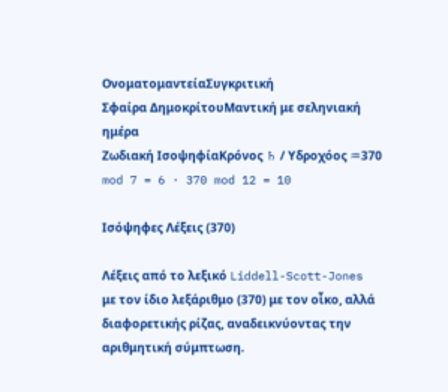ΟνοματομαντείαΣυγκριτική
Σφαίρα ΔημοκρίτουΜαντική με σεληνιακή ημέρα
Ζωδιακή ΙσοψηφίαΚρόνος ♄ / Υδροχόος ♒370 mod 7 = 6 · 370 mod 12 = 10

Ισόψηφες Λέξεις (370)

Λέξεις από το λεξικό Liddell-Scott-Jones με τον ίδιο λεξάριθμο (370) με τον οἶκο, αλλά διαφορετικής ρίζας, αναδεικνύοντας την αριθμητική σύμπτωση.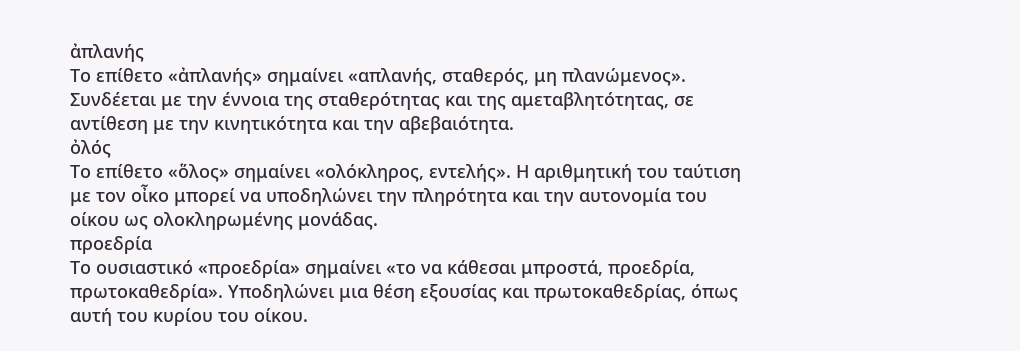ἀπλανής
Το επίθετο «ἀπλανής» σημαίνει «απλανής, σταθερός, μη πλανώμενος». Συνδέεται με την έννοια της σταθερότητας και της αμεταβλητότητας, σε αντίθεση με την κινητικότητα και την αβεβαιότητα.
ὀλός
Το επίθετο «ὅλος» σημαίνει «ολόκληρος, εντελής». Η αριθμητική του ταύτιση με τον οἶκο μπορεί να υποδηλώνει την πληρότητα και την αυτονομία του οίκου ως ολοκληρωμένης μονάδας.
προεδρία
Το ουσιαστικό «προεδρία» σημαίνει «το να κάθεσαι μπροστά, προεδρία, πρωτοκαθεδρία». Υποδηλώνει μια θέση εξουσίας και πρωτοκαθεδρίας, όπως αυτή του κυρίου του οίκου.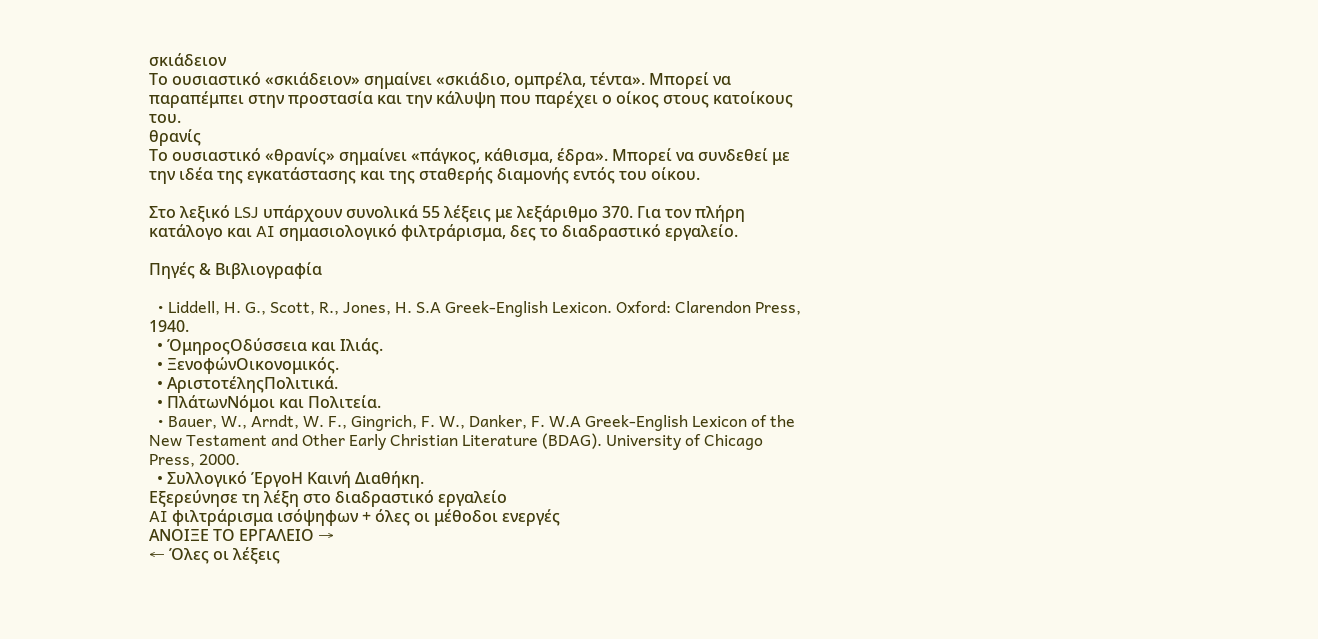σκιάδειον
Το ουσιαστικό «σκιάδειον» σημαίνει «σκιάδιο, ομπρέλα, τέντα». Μπορεί να παραπέμπει στην προστασία και την κάλυψη που παρέχει ο οίκος στους κατοίκους του.
θρανίς
Το ουσιαστικό «θρανίς» σημαίνει «πάγκος, κάθισμα, έδρα». Μπορεί να συνδεθεί με την ιδέα της εγκατάστασης και της σταθερής διαμονής εντός του οίκου.

Στο λεξικό LSJ υπάρχουν συνολικά 55 λέξεις με λεξάριθμο 370. Για τον πλήρη κατάλογο και AI σημασιολογικό φιλτράρισμα, δες το διαδραστικό εργαλείο.

Πηγές & Βιβλιογραφία

  • Liddell, H. G., Scott, R., Jones, H. S.A Greek-English Lexicon. Oxford: Clarendon Press, 1940.
  • ΌμηροςΟδύσσεια και Ιλιάς.
  • ΞενοφώνΟικονομικός.
  • ΑριστοτέληςΠολιτικά.
  • ΠλάτωνΝόμοι και Πολιτεία.
  • Bauer, W., Arndt, W. F., Gingrich, F. W., Danker, F. W.A Greek-English Lexicon of the New Testament and Other Early Christian Literature (BDAG). University of Chicago Press, 2000.
  • Συλλογικό ΈργοΗ Καινή Διαθήκη.
Εξερεύνησε τη λέξη στο διαδραστικό εργαλείο
AI φιλτράρισμα ισόψηφων + όλες οι μέθοδοι ενεργές
ΑΝΟΙΞΕ ΤΟ ΕΡΓΑΛΕΙΟ →
← Όλες οι λέξεις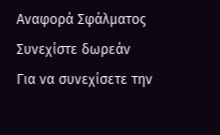Αναφορά Σφάλματος
Συνεχίστε δωρεάν
Για να συνεχίσετε την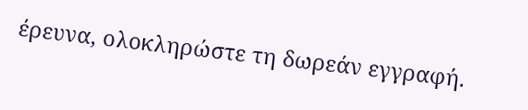έρευνα, ολοκληρώστε τη δωρεάν εγγραφή.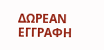ΔΩΡΕΑΝ ΕΓΓΡΑΦΗ